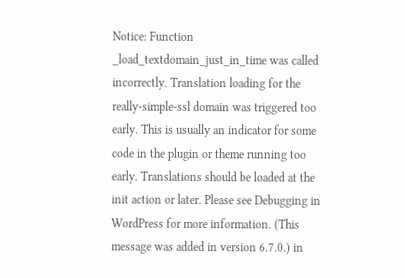Notice: Function _load_textdomain_just_in_time was called incorrectly. Translation loading for the really-simple-ssl domain was triggered too early. This is usually an indicator for some code in the plugin or theme running too early. Translations should be loaded at the init action or later. Please see Debugging in WordPress for more information. (This message was added in version 6.7.0.) in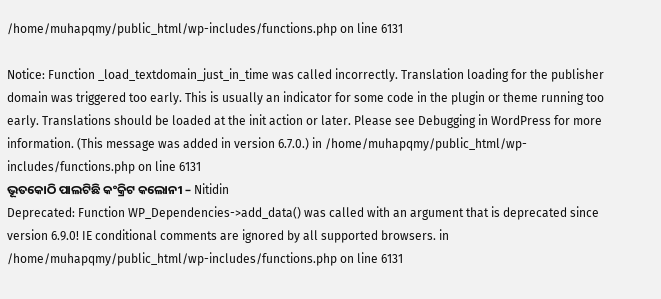/home/muhapqmy/public_html/wp-includes/functions.php on line 6131

Notice: Function _load_textdomain_just_in_time was called incorrectly. Translation loading for the publisher domain was triggered too early. This is usually an indicator for some code in the plugin or theme running too early. Translations should be loaded at the init action or later. Please see Debugging in WordPress for more information. (This message was added in version 6.7.0.) in /home/muhapqmy/public_html/wp-includes/functions.php on line 6131
ଭୂତକୋଠି ପାଲଟିଛି କଂକ୍ରିଟ କଲୋନୀ – Nitidin
Deprecated: Function WP_Dependencies->add_data() was called with an argument that is deprecated since version 6.9.0! IE conditional comments are ignored by all supported browsers. in /home/muhapqmy/public_html/wp-includes/functions.php on line 6131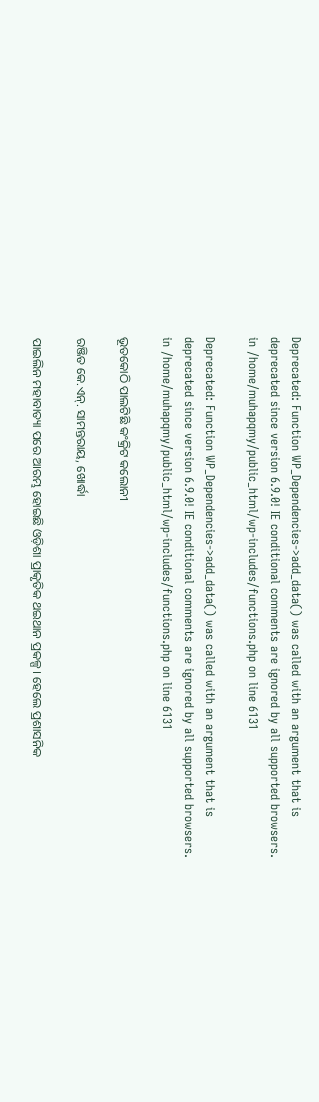Deprecated: Function WP_Dependencies->add_data() was called with an argument that is deprecated since version 6.9.0! IE conditional comments are ignored by all supported browsers. in /home/muhapqmy/public_html/wp-includes/functions.php on line 6131

Deprecated: Function WP_Dependencies->add_data() was called with an argument that is deprecated since version 6.9.0! IE conditional comments are ignored by all supported browsers. in /home/muhapqmy/public_html/wp-includes/functions.php on line 6131

ଭୂତକୋଠି ପାଲଟିଛି କଂକ୍ରିଟ କଲୋନୀ

ରଞ୍ଜିତ କେ.ଏନ୍. ସାମନ୍ତରାୟ, ଖୋର୍ଦ୍ଧା

ପାଇଲିନ ମହାବାତ୍ୟା ପରେ ଆରମ୍ଭ ହୋଇଛି ଓଡ଼ିଶା ପ୍ରାକୃତିକ ଥଇଥାନ ପ୍ରକଳ୍ପ। ହେଲେ ପ୍ରଶାସନିକ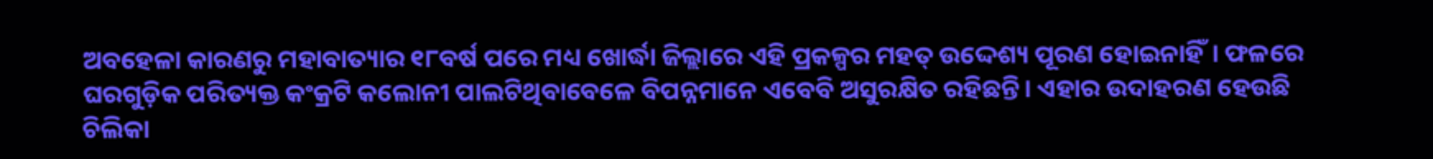ଅବହେଳା କାରଣରୁ ମହାବାତ୍ୟାର ୧୮ବର୍ଷ ପରେ ମଧ୍ୟ ଖୋର୍ଦ୍ଧା ଜିଲ୍ଲାରେ ଏହି ପ୍ରକଳ୍ପର ମହତ୍ ଉଦ୍ଦେଶ୍ୟ ପୂରଣ ହୋଇନାହିଁ। ଫଳରେ ଘରଗୁଡ଼ିକ ପରିତ୍ୟକ୍ତ କଂକ୍ରଟି କଲୋନୀ ପାଲଟିଥିବାବେଳେ ବିପନ୍ନମାନେ ଏବେବି ଅସୁରକ୍ଷିତ ରହିଛନ୍ତି। ଏହାର ଉଦାହରଣ ହେଉଛି ଚିଲିକା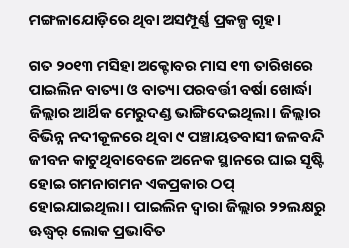ମଙ୍ଗଳାଯୋଡ଼ିରେ ଥିବା ଅସମ୍ପୂର୍ଣ୍ଣ ପ୍ରକଳ୍ପ ଗୃହ।

ଗତ ୨୦୧୩ ମସିହା ଅକ୍ଟୋବର ମାସ ୧୩ ତାରିଖରେ ପାଇଲିନ ବାତ୍ୟା ଓ ବାତ୍ୟା ପରବର୍ତ୍ତୀ ବର୍ଷା ଖୋର୍ଦ୍ଧା ଜିଲ୍ଲାର ଆର୍ଥିକ ମେରୁଦଣ୍ଡ ଭାଙ୍ଗିଦେଇଥିଲା। ଜିଲ୍ଲାର ବିଭିନ୍ନ ନଦୀକୂଳରେ ଥିବା ୯ ପଞ୍ଚାୟତବାସୀ ଜଳବନ୍ଦି ଜୀବନ କାଟୁଥିବାବେଳେ ଅନେକ ସ୍ଥାନରେ ଘାଇ ସୃଷ୍ଟି ହୋଇ ଗମନାଗମନ ଏକପ୍ରକାର ଠପ୍ ହୋଇଯାଇଥିଲା। ପାଇଲିନ ଦ୍ୱାରା ଜିଲ୍ଲାର ୨୨ଲକ୍ଷରୁ ଊଦ୍ଧ୍ୱର୍ ଲୋକ ପ୍ରଭାବିତ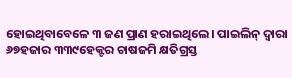ହୋଇଥିବାବେଳେ ୩ ଜଣ ପ୍ରାଣ ହରାଇଥିଲେ। ପାଇଲିନ୍ ଦ୍ୱାରା ୬୭ହଜାର ୩୩୯ହେକ୍ଟର ଚାଷଜମି କ୍ଷତିଗ୍ରସ୍ତ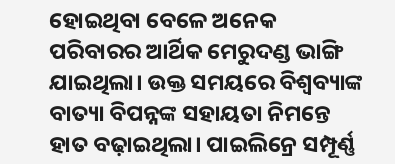ହୋଇଥିବା ବେଳେ ଅନେକ ପରିବାରର ଆର୍ଥିକ ମେରୁଦଣ୍ଡ ଭାଙ୍ଗି ଯାଇଥିଲା। ଉକ୍ତ ସମୟରେ ବିଶ୍ୱବ୍ୟାଙ୍କ ବାତ୍ୟା ବିପନ୍ନଙ୍କ ସହାୟତା ନିମନ୍ତେ ହାତ ବଢ଼ାଇଥିଲା। ପାଇଲିନ୍ରେ ସମ୍ପୂର୍ଣ୍ଣ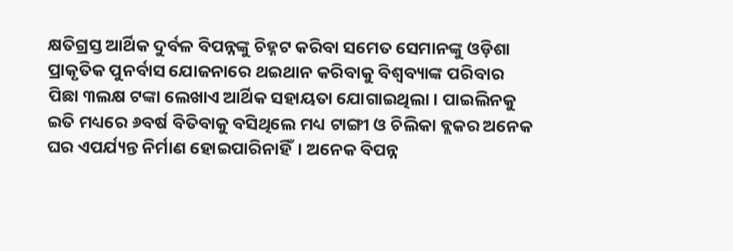କ୍ଷତିଗ୍ରସ୍ତ ଆର୍ଥିକ ଦୁର୍ବଳ ବିପନ୍ନଙ୍କୁ ଚିହ୍ନଟ କରିବା ସମେତ ସେମାନଙ୍କୁ ଓଡ଼ିଶା ପ୍ରାକୃତିକ ପୁନର୍ବାସ ଯୋଜନାରେ ଥଇଥାନ କରିବାକୁ ବିଶ୍ୱବ୍ୟାଙ୍କ ପରିବାର ପିଛା ୩ଲକ୍ଷ ଟଙ୍କା ଲେଖାଏ ଆର୍ଥିକ ସହାୟତା ଯୋଗାଇଥିଲା। ପାଇଲିନକୁ ଇତି ମଧ୍ୟରେ ୬ବର୍ଷ ବିତିବାକୁ ବସିଥିଲେ ମଧ୍ୟ ଟାଙ୍ଗୀ ଓ ଚିଲିକା ବ୍ଲକର ଅନେକ ଘର ଏପର୍ଯ୍ୟନ୍ତ ନିର୍ମାଣ ହୋଇପାରିନାହିଁ। ଅନେକ ବିପନ୍ନ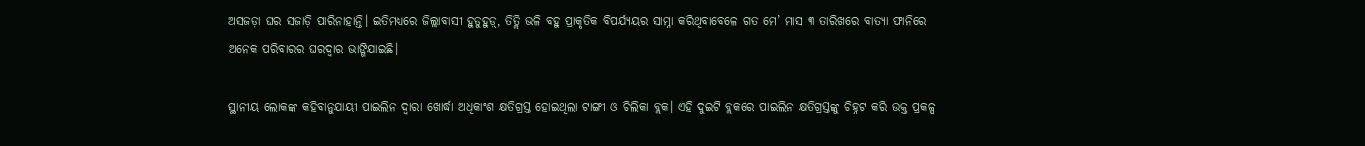ଅସଜଡ଼ା ଘର ସଜାଡ଼ି ପାରିନାହାନ୍ତି। ଇତିମଧ୍ୟରେ ଜିଲ୍ଲାବାସୀ ହୁଡୁହୁଡ଼୍, ତିତ୍ଲି ଭଳି ବହୁ ପ୍ରାକୃତିକ ବିପର୍ଯ୍ୟୟର ସାମ୍ନା କରିଥିବାବେଳେ ଗତ ମେ’ ମାସ ୩ ତାରିଖରେ ବାତ୍ୟା ଫାନିରେ ଅନେକ ପରିବାରର ଘରଦ୍ୱାର ଭାଙ୍ଗିଯାଇଛି।

ସ୍ଥାନୀୟ ଲୋକଙ୍କ କହିବାନୁଯାୟୀ ପାଇଲିନ ଦ୍ୱାରା ଖୋର୍ଦ୍ଧା ଅଧିକାଂଶ କ୍ଷତିଗ୍ରସ୍ତ ହୋଇଥିଲା ଟାଙ୍ଗୀ ଓ ଚିଲିକା ବ୍ଲକ। ଏହି ଦୁଇଟି ବ୍ଲକରେ ପାଇଲିନ କ୍ଷତିଗ୍ରସ୍ତଙ୍କୁ ଚିହ୍ନଟ କରି ଉକ୍ତ ପ୍ରକଳ୍ପ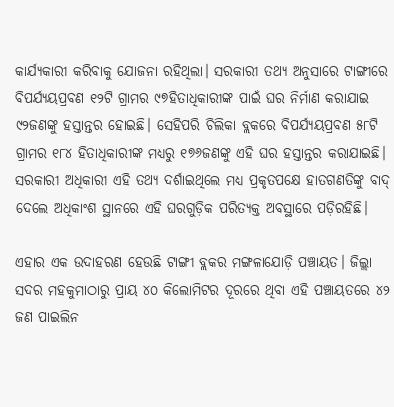କାର୍ଯ୍ୟକାରୀ କରିବାକୁ ଯୋଜନା ରହିଥିଲା। ସରକାରୀ ତଥ୍ୟ ଅନୁସାରେ ଟାଙ୍ଗୀରେ ବିପର୍ଯ୍ୟୟପ୍ରବଣ ୧୨ଟି ଗ୍ରାମର ୯୭ହିତାଧିକାରୀଙ୍କ ପାଇଁ ଘର ନିର୍ମାଣ କରାଯାଇ ୯୨ଜଣଙ୍କୁ ହସ୍ତାନ୍ତର ହୋଇଛି। ସେହିପରି ଚିଲିକା ବ୍ଲକରେ ବିପର୍ଯ୍ୟୟପ୍ରବଣ ୫୮ଟି ଗ୍ରାମର ୧୮୪ ହିତାଧିକାରୀଙ୍କ ମଧ୍ୟରୁ ୧୭୬ଜଣଙ୍କୁ ଏହି ଘର ହସ୍ତାନ୍ତର କରାଯାଇଛି। ସରକାରୀ ଅଧିକାରୀ ଏହି ତଥ୍ୟ ଦର୍ଶାଇଥିଲେ ମଧ୍ୟ ପ୍ରକୃତପକ୍ଷେ ହାତଗଣତିଙ୍କୁ ବାଦ୍ ଦେଲେ ଅଧିକାଂଶ ସ୍ଥାନରେ ଏହି ଘରଗୁଡ଼ିକ ପରିତ୍ୟକ୍ତ ଅବସ୍ଥାରେ ପଡ଼ିରହିଛି।

ଏହାର ଏକ ଉଦାହରଣ ହେଉଛି ଟାଙ୍ଗୀ ବ୍ଲକର ମଙ୍ଗଳାଯୋଡ଼ି ପଞ୍ଚାୟତ। ଜିଲ୍ଲା ସଦର ମହକୁମାଠାରୁ ପ୍ରାୟ ୪୦ କିଲୋମିଟର ଦୂରରେ ଥିବା ଏହି ପଞ୍ଚାୟତରେ ୪୨ ଜଣ ପାଇଲିନ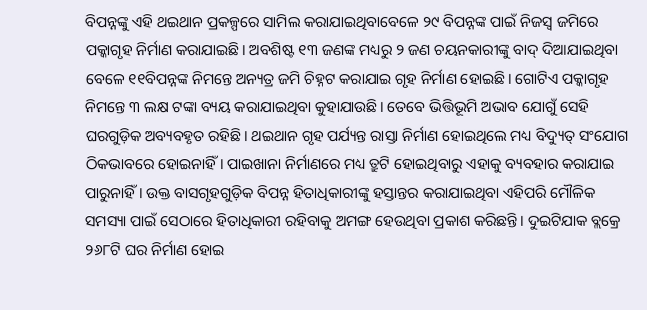ବିପନ୍ନଙ୍କୁ ଏହି ଥଇଥାନ ପ୍ରକଳ୍ପରେ ସାମିଲ କରାଯାଇଥିବାବେଳେ ୨୯ ବିପନ୍ନଙ୍କ ପାଇଁ ନିଜସ୍ୱ ଜମିରେ ପକ୍କାଗୃହ ନିର୍ମାଣ କରାଯାଇଛି। ଅବଶିଷ୍ଟ ୧୩ ଜଣଙ୍କ ମଧ୍ୟରୁ ୨ ଜଣ ଚୟନକାରୀଙ୍କୁ ବାଦ୍ ଦିଆଯାଇଥିବା ବେଳେ ୧୧ବିପନ୍ନଙ୍କ ନିମନ୍ତେ ଅନ୍ୟତ୍ର ଜମି ଚିହ୍ନଟ କରାଯାଇ ଗୃହ ନିର୍ମାଣ ହୋଇଛି। ଗୋଟିଏ ପକ୍କାଗୃହ ନିମନ୍ତେ ୩ ଲକ୍ଷ ଟଙ୍କା ବ୍ୟୟ କରାଯାଇଥିବା କୁହାଯାଉଛି। ତେବେ ଭିତ୍ତିଭୂମି ଅଭାବ ଯୋଗୁଁ ସେହି ଘରଗୁଡ଼ିକ ଅବ୍ୟବହୃତ ରହିଛି। ଥଇଥାନ ଗୃହ ପର୍ଯ୍ୟନ୍ତ ରାସ୍ତା ନିର୍ମାଣ ହୋଇଥିଲେ ମଧ୍ୟ ବିଦ୍ୟୁତ୍ ସଂଯୋଗ ଠିକଭାବରେ ହୋଇନାହିଁ। ପାଇଖାନା ନିର୍ମାଣରେ ମଧ୍ୟ ତ୍ରୁଟି ହୋଇଥିବାରୁ ଏହାକୁ ବ୍ୟବହାର କରାଯାଇ ପାରୁନାହିଁ। ଉକ୍ତ ବାସଗୃହଗୁଡ଼ିକ ବିପନ୍ନ ହିତାଧିକାରୀଙ୍କୁ ହସ୍ତାନ୍ତର କରାଯାଇଥିବା ଏହିପରି ମୌଳିକ ସମସ୍ୟା ପାଇଁ ସେଠାରେ ହିତାଧିକାରୀ ରହିବାକୁ ଅମଙ୍ଗ ହେଉଥିବା ପ୍ରକାଶ କରିଛନ୍ତି। ଦୁଇଟିଯାକ ବ୍ଲକ୍ରେ ୨୬୮ଟି ଘର ନିର୍ମାଣ ହୋଇ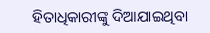ହିତାଧିକାରୀଙ୍କୁ ଦିଆଯାଇଥିବା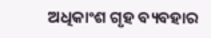ଅଧିକାଂଶ ଗୃହ ବ୍ୟବହାର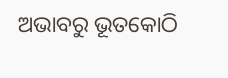ଅଭାବରୁ ଭୂତକୋଠି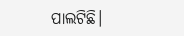ପାଲଟିଛି।